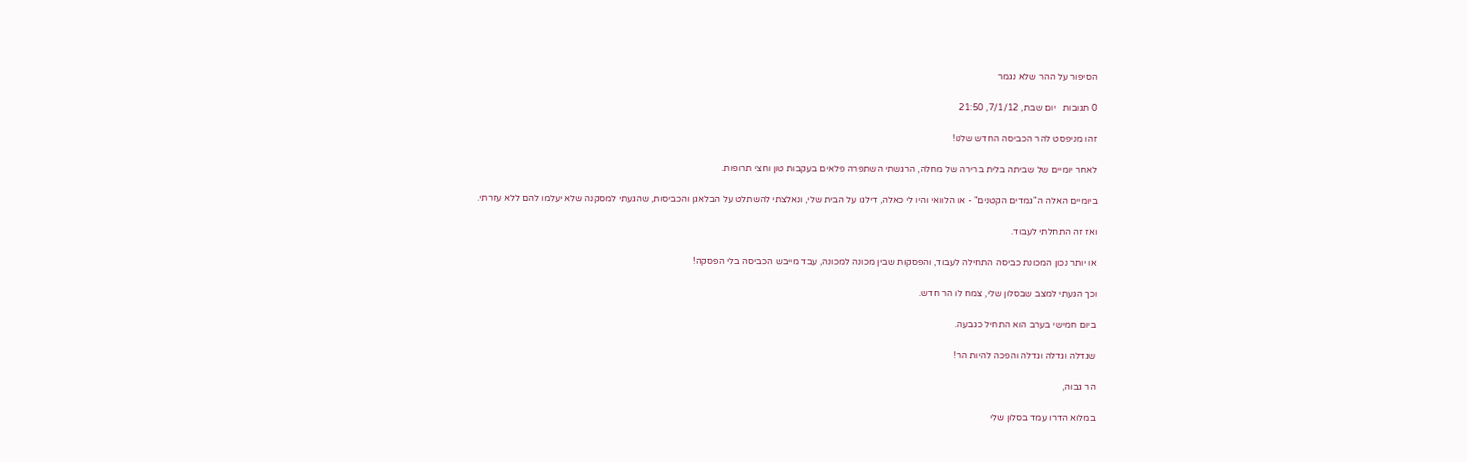הסיפור על ההר שלא נגמר

0 תגובות   יום שבת, 7/1/12, 21:50

זהו מניפסט להר הכביסה החדש שלנו!

לאחר יומיים של שביתה בלית ברירה של מחלה, הרגשתי השתפרה פלאים בעקבות טון וחצי תרופות.

ביומיים האלה ה"גמדים הקטנים" - או הלוואי והיו לי כאלה, דילגו על הבית שלי, ונאלצתי להשתלט על הבלאגן והכביסות, שהגעתי למסקנה שלא יעלמו להם ללא עזרתי.

ואז זה התחלתי לעבוד.

או יותר נכון המכונת כביסה התחילה לעבוד, והפסקות שבין מכונה למכונה, עבד מייבש הכביסה בלי הפסקה!

וכך הגעתי למצב שבסלון שלי, צמח לו הר חדש.

ביום חמישי בערב הוא התחיל כגבעה.

שגדלה וגדלה וגדלה והפכה להיות הר!

הר גבוה,

במלוא הדרו עמד בסלון שלי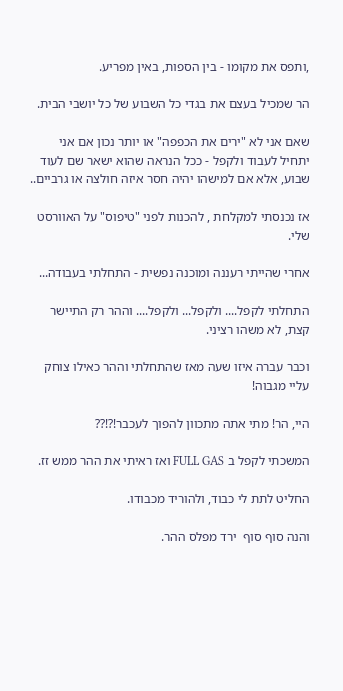,ותפס את מקומו - בין הספות, באין מפריע.

הר שמכיל בעצם את בגדי כל השבוע של כל יושבי הבית.

שאם אני לא "ירים את הכפפה" או יותר נכון אם אני יתחיל לעבוד ולקפל - ככל הנראה שהוא ישאר שם לעוד שבוע, אלא אם למישהו יהיה חסר איזה חולצה או גרביים..

אז נכנסתי למקלחת , להכנות לפני "טיפוס" על האוורסט שלי.

אחרי שהייתי רעננה ומוכנה נפשית - התחלתי בעבודה...

התחלתי לקפל.... ולקפל... ולקפל.... וההר רק התיישר קצת, לא משהו רציני.

וכבר עברה איזו שעה מאז שהתחלתי וההר כאילו צוחק עליי מגבוה!

היי, הר! מתי אתה מתכוון להפוך לעכבר!?!??

המשכתי לקפל ב FULL GAS ואז ראיתי את ההר ממש זז.

החליט לתת לי כבוד, ולהוריד מכבודו.

והנה סוף סוף  ירד מפלס ההר.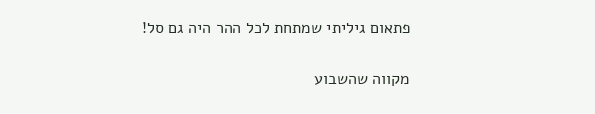פתאום גיליתי שמתחת לכל ההר היה גם סל!

מקווה שהשבוע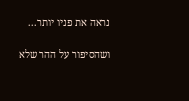נראה את פניו יותר...

ושהסיפור על ההר שלא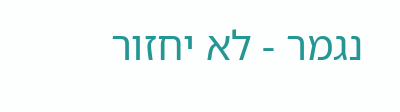נגמר - לא יחזור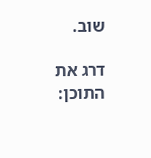שוב.

דרג את התוכן: